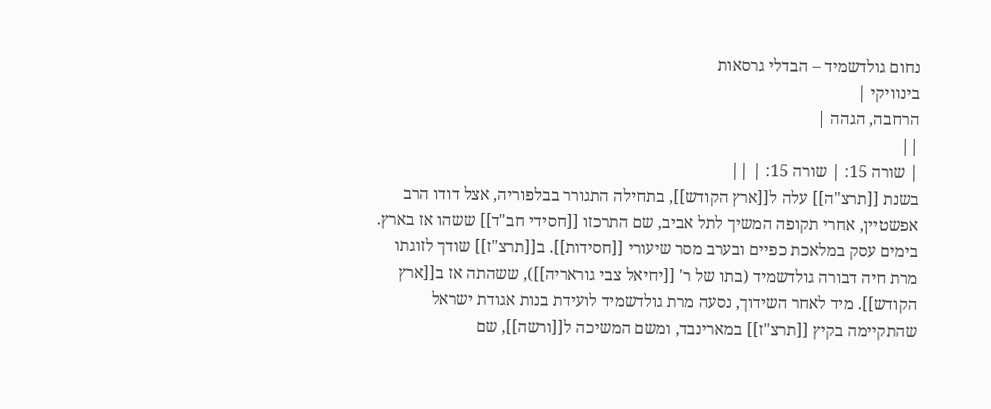נחום גולדשמיד – הבדלי גרסאות
בינוויקי |
הרחבה, הגהה |
||
| שורה 15: | שורה 15: | ||
בשנת [[תרצ"ה]] עלה ל[[ארץ הקודש]], בתחילה התגורר בבלפוריה, אצל דודו הרב אפשטיין, אחרי תקופה המשיך לתל אביב, שם התרכזו [[חסידי חב"ד]] ששהו אז בארץ. בימים עסק במלאכת כפיים ובערב מסר שיעורי [[חסידות]]. ב[[תרצ"ז]] שודך לזוגתו מרת חיה דבורה גולדשמיד (בתו של ר' [[יחיאל צבי גוראריה]]), ששהתה אז ב[[ארץ הקודש]]. מיד לאחר השידוך, נסעה מרת גולדשמיד לועידת בנות אגודת ישראל שהתקיימה בקיץ [[תרצ"ז]] במארינבד, ומשם המשיכה ל[[ורשה]], שם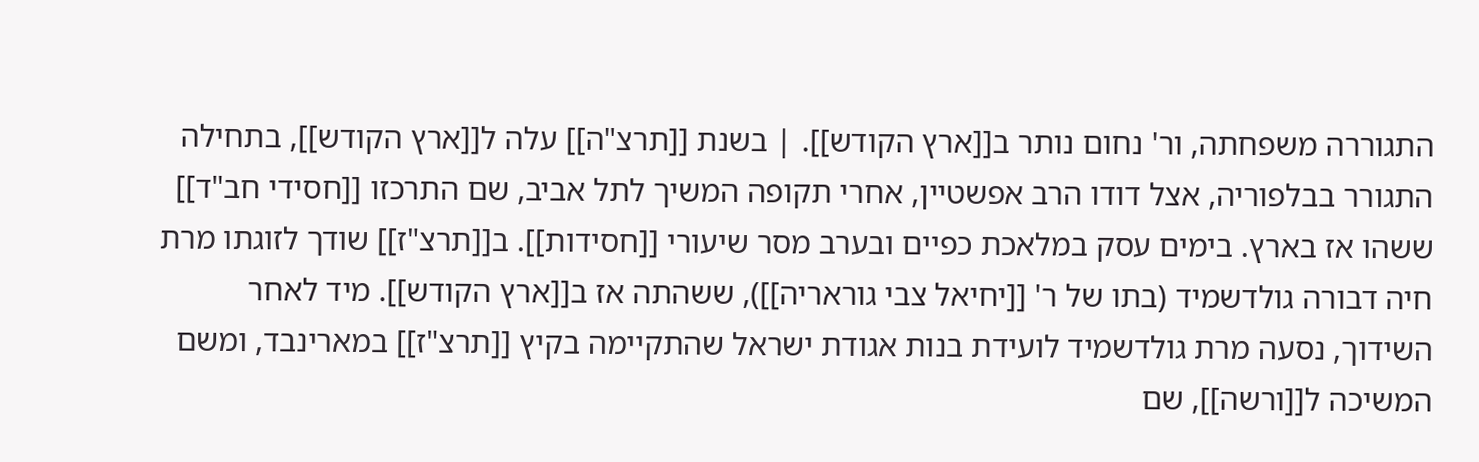התגוררה משפחתה, ור' נחום נותר ב[[ארץ הקודש]]. | בשנת [[תרצ"ה]] עלה ל[[ארץ הקודש]], בתחילה התגורר בבלפוריה, אצל דודו הרב אפשטיין, אחרי תקופה המשיך לתל אביב, שם התרכזו [[חסידי חב"ד]] ששהו אז בארץ. בימים עסק במלאכת כפיים ובערב מסר שיעורי [[חסידות]]. ב[[תרצ"ז]] שודך לזוגתו מרת חיה דבורה גולדשמיד (בתו של ר' [[יחיאל צבי גוראריה]]), ששהתה אז ב[[ארץ הקודש]]. מיד לאחר השידוך, נסעה מרת גולדשמיד לועידת בנות אגודת ישראל שהתקיימה בקיץ [[תרצ"ז]] במארינבד, ומשם המשיכה ל[[ורשה]], שם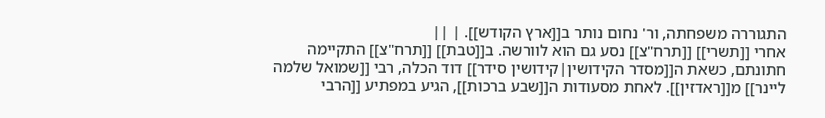התגוררה משפחתה, ור' נחום נותר ב[[ארץ הקודש]]. | ||
אחרי [[תשרי]] [[תרח"צ]] נסע גם הוא לוורשה. ב[[טבת]] [[תרח"צ]] התקיימה חתונתם, כשאת ה[[מסדר הקידושין|קידושין סידר]] דוד הכלה, רבי [[שמואל שלמה ליינר]] מ[[ראדזין]]. לאחת מסעודות ה[[שבע ברכות]], הגיע במפתיע [[הרבי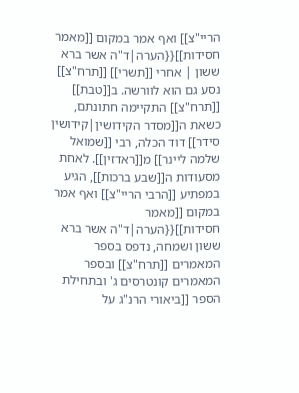הריי"צ]] ואף אמר במקום [[מאמר חסידות]]{{הערה|ד"ה אשר ברא ששון | אחרי [[תשרי]] [[תרח"צ]] נסע גם הוא לוורשה. ב[[טבת]] [[תרח"צ]] התקיימה חתונתם, כשאת ה[[מסדר הקידושין|קידושין סידר]] דוד הכלה, רבי [[שמואל שלמה ליינר]] מ[[ראדזין]]. לאחת מסעודות ה[[שבע ברכות]], הגיע במפתיע [[הרבי הריי"צ]] ואף אמר במקום [[מאמר חסידות]]{{הערה|ד"ה אשר ברא ששון ושמחה, נדפס בספר המאמרים [[תרח"צ]] ובספר המאמרים קונטרסים ג' ובתחילת הספר [[ביאורי הרנ"ג על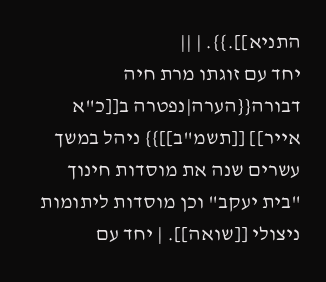התניא]].}}. | ||
יחד עם זוגתו מרת חיה דבורה{{הערה|נפטרה ב[[כ"א אייר]] [[תשמ"ב]]}} ניהל במשך עשרים שנה את מוסדות חינוך "בית יעקב" וכן מוסדות ליתומות ניצולי [[שואה]]. | יחד עם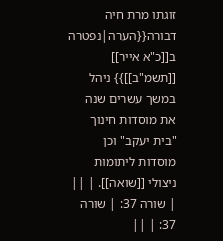זוגתו מרת חיה דבורה{{הערה|נפטרה ב[[כ"א אייר]] [[תשמ"ב]]}} ניהל במשך עשרים שנה את מוסדות חינוך "בית יעקב" וכן מוסדות ליתומות ניצולי [[שואה]]. | ||
| שורה 37: | שורה 37: | ||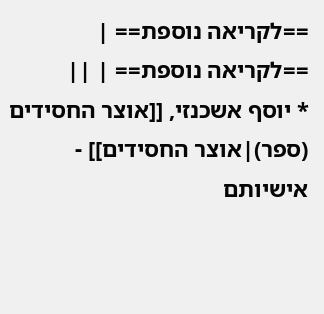==לקריאה נוספת== | ==לקריאה נוספת== | ||
* יוסף אשכנזי, [[אוצר החסידים (ספר)|אוצר החסידים]] - אישיותם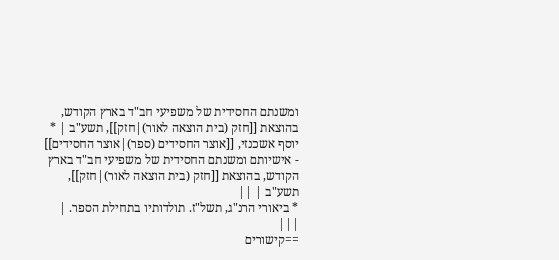ומשנתם החסידית של משפיעי חב"ד בארץ הקודש, בהוצאת [[חזק (בית הוצאה לאור)|חזק]], תשע"ב | * יוסף אשכנזי, [[אוצר החסידים (ספר)|אוצר החסידים]] - אישיותם ומשנתם החסידית של משפיעי חב"ד בארץ הקודש, בהוצאת [[חזק (בית הוצאה לאור)|חזק]], תשע"ב | ||
* ביאורי הרנ"ג, תשל"ז. תולדותיו בתחילת הספר. | |||
==קישורים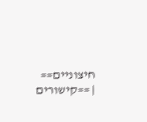חיצוניים== | ==קישורים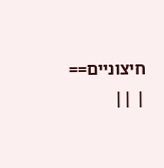חיצוניים== | ||